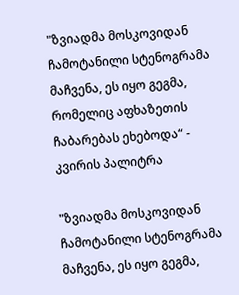"ზვიადმა მოსკოვიდან ჩამოტანილი სტენოგრამა მაჩვენა, ეს იყო გეგმა, რომელიც აფხაზეთის ჩაბარებას ეხებოდა“ - კვირის პალიტრა

"ზვიადმა მოსკოვიდან ჩამოტანილი სტენოგრამა მაჩვენა, ეს იყო გეგმა,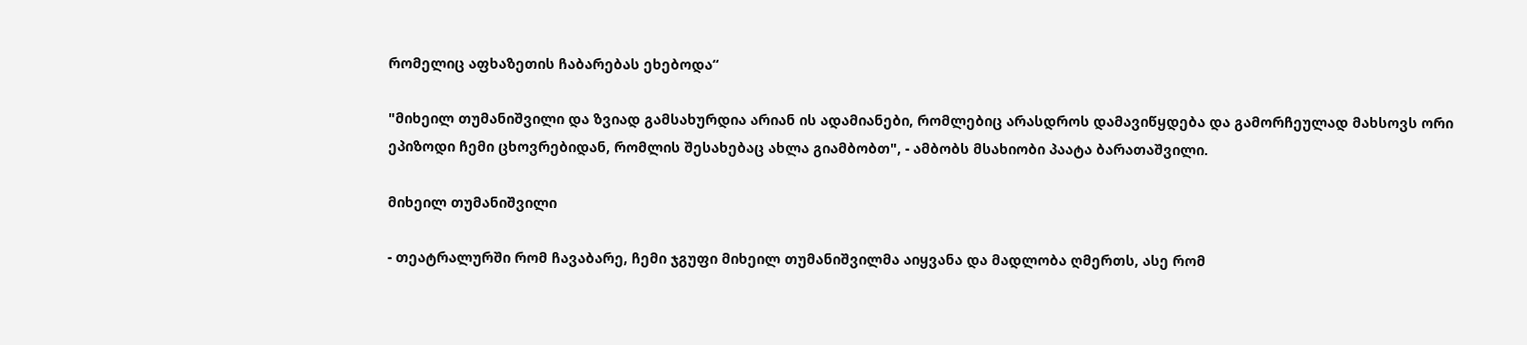რომელიც აფხაზეთის ჩაბარებას ეხებოდა“

"მიხეილ თუმანიშვილი და ზვიად გამსახურდია არიან ის ადამიანები, რომლებიც არასდროს დამავიწყდება და გამორჩეულად მახსოვს ორი ეპიზოდი ჩემი ცხოვრებიდან, რომლის შესახებაც ახლა გიამბობთ", - ამბობს მსახიობი პაატა ბარათაშვილი.

მიხეილ თუმანიშვილი

- თეატრალურში რომ ჩავაბარე, ჩემი ჯგუფი მიხეილ თუმანიშვილმა აიყვანა და მადლობა ღმერთს, ასე რომ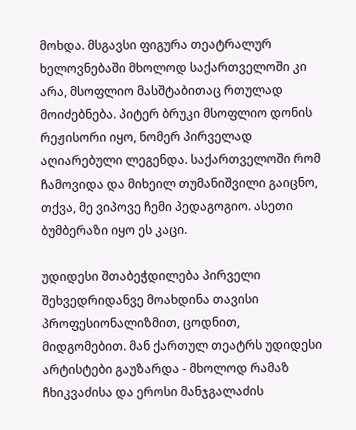მოხდა. მსგავსი ფიგურა თეატრალურ ხელოვნებაში მხოლოდ საქართველოში კი არა, მსოფლიო მასშტაბითაც რთულად მოიძებნება. პიტერ ბრუკი მსოფლიო დონის რეჟისორი იყო, ნომერ პირველად აღიარებული ლეგენდა. საქართველოში რომ ჩამოვიდა და მიხეილ თუმანიშვილი გაიცნო, თქვა, მე ვიპოვე ჩემი პედაგოგიო. ასეთი ბუმბერაზი იყო ეს კაცი.

უდიდესი შთაბეჭდილება პირველი შეხვედრიდანვე მოახდინა თავისი პროფესიონალიზმით, ცოდნით, მიდგომებით. მან ქართულ თეატრს უდიდესი არტისტები გაუზარდა - მხოლოდ რამაზ ჩხიკვაძისა და ეროსი მანჯგალაძის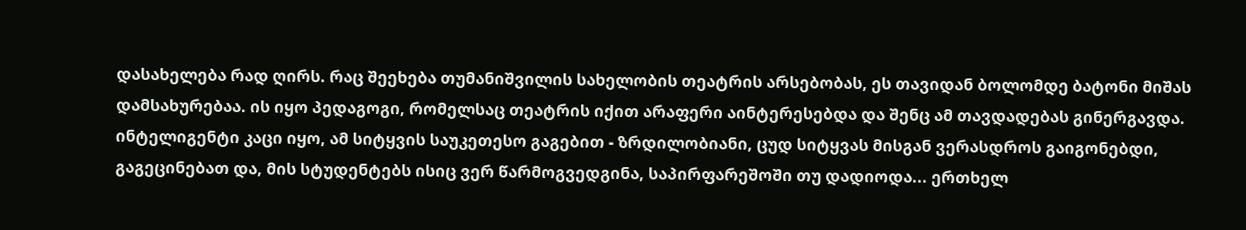დასახელება რად ღირს. რაც შეეხება თუმანიშვილის სახელობის თეატრის არსებობას, ეს თავიდან ბოლომდე ბატონი მიშას დამსახურებაა. ის იყო პედაგოგი, რომელსაც თეატრის იქით არაფერი აინტერესებდა და შენც ამ თავდადებას გინერგავდა. ინტელიგენტი კაცი იყო, ამ სიტყვის საუკეთესო გაგებით - ზრდილობიანი, ცუდ სიტყვას მისგან ვერასდროს გაიგონებდი, გაგეცინებათ და, მის სტუდენტებს ისიც ვერ წარმოგვედგინა, საპირფარეშოში თუ დადიოდა... ერთხელ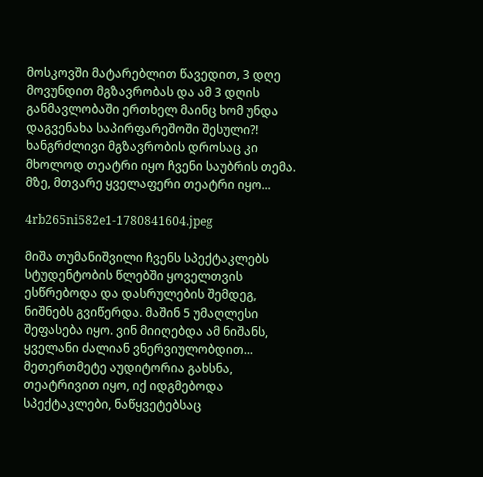მოსკოვში მატარებლით წავედით, 3 დღე მოვუნდით მგზავრობას და ამ 3 დღის განმავლობაში ერთხელ მაინც ხომ უნდა დაგვენახა საპირფარეშოში შესული?! ხანგრძლივი მგზავრობის დროსაც კი მხოლოდ თეატრი იყო ჩვენი საუბრის თემა. მზე, მთვარე ყველაფერი თეატრი იყო...

4rb265ni582e1-1780841604.jpeg

მიშა თუმანიშვილი ჩვენს სპექტაკლებს სტუდენტობის წლებში ყოველთვის ესწრებოდა და დასრულების შემდეგ, ნიშნებს გვიწერდა. მაშინ 5 უმაღლესი შეფასება იყო. ვინ მიიღებდა ამ ნიშანს, ყველანი ძალიან ვნერვიულობდით... მეთერთმეტე აუდიტორია გახსნა, თეატრივით იყო, იქ იდგმებოდა სპექტაკლები, ნაწყვეტებსაც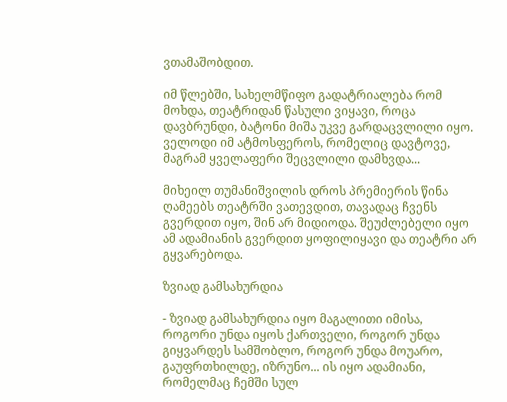ვთამაშობდით.

იმ წლებში, სახელმწიფო გადატრიალება რომ მოხდა, თეატრიდან წასული ვიყავი, როცა დავბრუნდი, ბატონი მიშა უკვე გარდაცვლილი იყო. ველოდი იმ ატმოსფეროს, რომელიც დავტოვე, მაგრამ ყველაფერი შეცვლილი დამხვდა...

მიხეილ თუმანიშვილის დროს პრემიერის წინა ღამეებს თეატრში ვათევდით, თავადაც ჩვენს გვერდით იყო, შინ არ მიდიოდა. შეუძლებელი იყო ამ ადამიანის გვერდით ყოფილიყავი და თეატრი არ გყვარებოდა.

ზვიად გამსახურდია

- ზვიად გამსახურდია იყო მაგალითი იმისა, როგორი უნდა იყოს ქართველი, როგორ უნდა გიყვარდეს სამშობლო, როგორ უნდა მოუარო, გაუფრთხილდე, იზრუნო... ის იყო ადამიანი, რომელმაც ჩემში სულ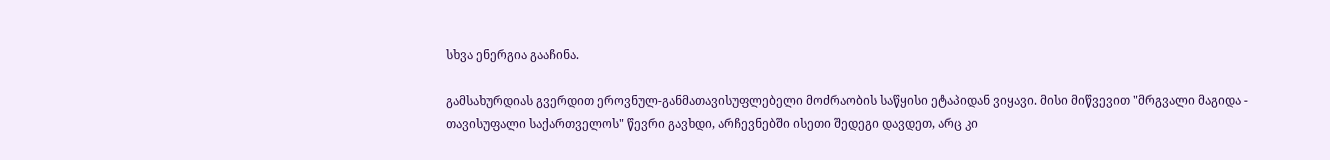სხვა ენერგია გააჩინა.

გამსახურდიას გვერდით ეროვნულ-განმათავისუფლებელი მოძრაობის საწყისი ეტაპიდან ვიყავი. მისი მიწვევით "მრგვალი მაგიდა - თავისუფალი საქართველოს" წევრი გავხდი, არჩევნებში ისეთი შედეგი დავდეთ, არც კი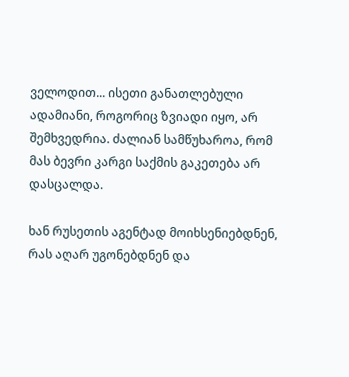ველოდით... ისეთი განათლებული ადამიანი, როგორიც ზვიადი იყო, არ შემხვედრია. ძალიან სამწუხაროა, რომ მას ბევრი კარგი საქმის გაკეთება არ დასცალდა.

ხან რუსეთის აგენტად მოიხსენიებდნენ, რას აღარ უგონებდნენ და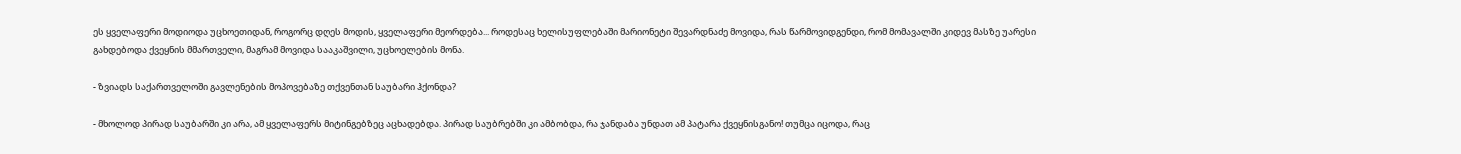ეს ყველაფერი მოდიოდა უცხოეთიდან, როგორც დღეს მოდის, ყველაფერი მეორდება... როდესაც ხელისუფლებაში მარიონეტი შევარდნაძე მოვიდა, რას წარმოვიდგენდი, რომ მომავალში კიდევ მასზე უარესი გახდებოდა ქვეყნის მმართველი, მაგრამ მოვიდა სააკაშვილი, უცხოელების მონა.

- ზვიადს საქართველოში გავლენების მოპოვებაზე თქვენთან საუბარი ჰქონდა?

- მხოლოდ პირად საუბარში კი არა, ამ ყველაფერს მიტინგებზეც აცხადებდა. პირად საუბრებში კი ამბობდა, რა ჯანდაბა უნდათ ამ პატარა ქვეყნისგანო! თუმცა იცოდა, რაც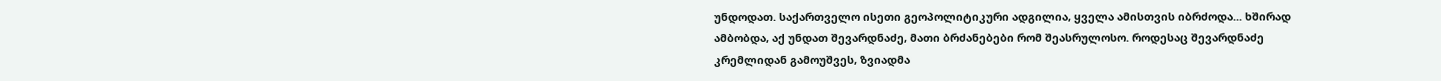უნდოდათ. საქართველო ისეთი გეოპოლიტიკური ადგილია, ყველა ამისთვის იბრძოდა... ხშირად ამბობდა, აქ უნდათ შევარდნაძე, მათი ბრძანებები რომ შეასრულოსო. როდესაც შევარდნაძე კრემლიდან გამოუშვეს, ზვიადმა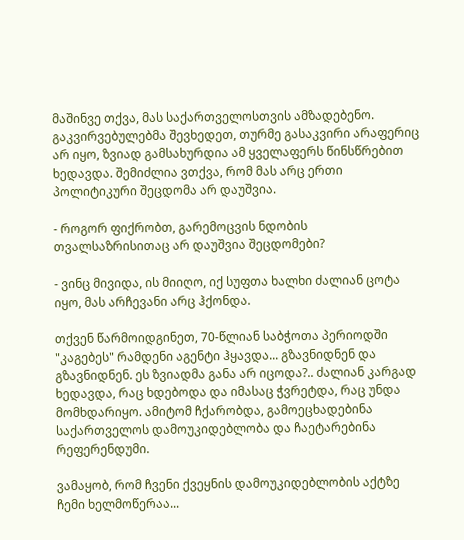მაშინვე თქვა, მას საქართველოსთვის ამზადებენო. გაკვირვებულებმა შევხედეთ, თურმე გასაკვირი არაფერიც არ იყო, ზვიად გამსახურდია ამ ყველაფერს წინსწრებით ხედავდა. შემიძლია ვთქვა, რომ მას არც ერთი პოლიტიკური შეცდომა არ დაუშვია.

- როგორ ფიქრობთ, გარემოცვის ნდობის თვალსაზრისითაც არ დაუშვია შეცდომები?

- ვინც მივიდა, ის მიიღო, იქ სუფთა ხალხი ძალიან ცოტა იყო, მას არჩევანი არც ჰქონდა.

თქვენ წარმოიდგინეთ, 70-წლიან საბჭოთა პერიოდში "კაგებეს" რამდენი აგენტი ჰყავდა... გზავნიდნენ და გზავნიდნენ. ეს ზვიადმა განა არ იცოდა?.. ძალიან კარგად ხედავდა, რაც ხდებოდა და იმასაც ჭვრეტდა, რაც უნდა მომხდარიყო. ამიტომ ჩქარობდა, გამოეცხადებინა საქართველოს დამოუკიდებლობა და ჩაეტარებინა რეფერენდუმი.

ვამაყობ, რომ ჩვენი ქვეყნის დამოუკიდებლობის აქტზე ჩემი ხელმოწერაა...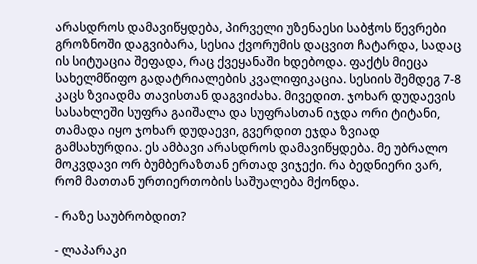არასდროს დამავიწყდება, პირველი უზენაესი საბჭოს წევრები გროზნოში დაგვიბარა, სესია ქვორუმის დაცვით ჩატარდა, სადაც ის სიტუაცია შეფადა, რაც ქვეყანაში ხდებოდა. ფაქტს მიეცა სახელმწიფო გადატრიალების კვალიფიკაცია. სესიის შემდეგ 7-8 კაცს ზვიადმა თავისთან დაგვიძახა. მივედით. ჯოხარ დუდაევის სასახლეში სუფრა გაიშალა და სუფრასთან იჯდა ორი ტიტანი, თამადა იყო ჯოხარ დუდაევი, გვერდით ეჯდა ზვიად გამსახურდია. ეს ამბავი არასდროს დამავიწყდება. მე უბრალო მოკვდავი ორ ბუმბერაზთან ერთად ვიჯექი. რა ბედნიერი ვარ, რომ მათთან ურთიერთობის საშუალება მქონდა.

- რაზე საუბრობდით?

- ლაპარაკი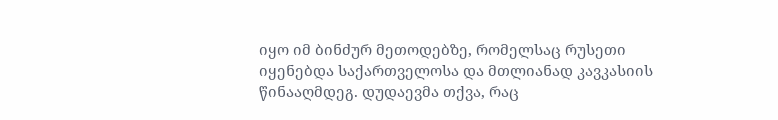იყო იმ ბინძურ მეთოდებზე, რომელსაც რუსეთი იყენებდა საქართველოსა და მთლიანად კავკასიის წინააღმდეგ. დუდაევმა თქვა, რაც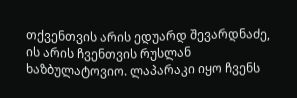თქვენთვის არის ედუარდ შევარდნაძე, ის არის ჩვენთვის რუსლან ხაზბულატოვიო. ლაპარაკი იყო ჩვენს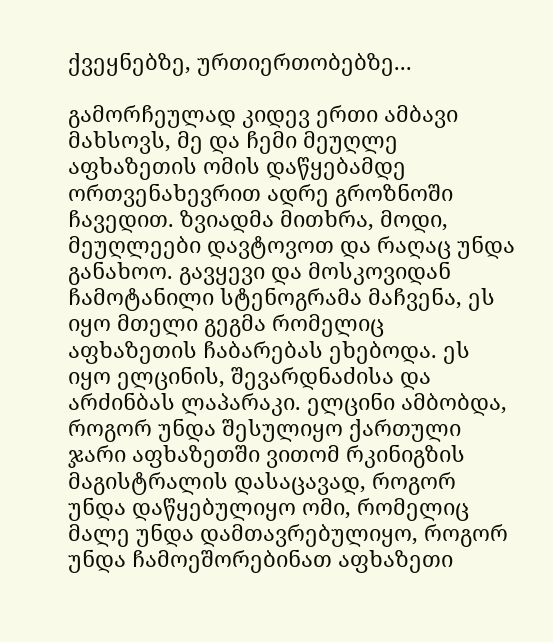ქვეყნებზე, ურთიერთობებზე...

გამორჩეულად კიდევ ერთი ამბავი მახსოვს, მე და ჩემი მეუღლე აფხაზეთის ომის დაწყებამდე ორთვენახევრით ადრე გროზნოში ჩავედით. ზვიადმა მითხრა, მოდი, მეუღლეები დავტოვოთ და რაღაც უნდა განახოო. გავყევი და მოსკოვიდან ჩამოტანილი სტენოგრამა მაჩვენა, ეს იყო მთელი გეგმა რომელიც აფხაზეთის ჩაბარებას ეხებოდა. ეს იყო ელცინის, შევარდნაძისა და არძინბას ლაპარაკი. ელცინი ამბობდა, როგორ უნდა შესულიყო ქართული ჯარი აფხაზეთში ვითომ რკინიგზის მაგისტრალის დასაცავად, როგორ უნდა დაწყებულიყო ომი, რომელიც მალე უნდა დამთავრებულიყო, როგორ უნდა ჩამოეშორებინათ აფხაზეთი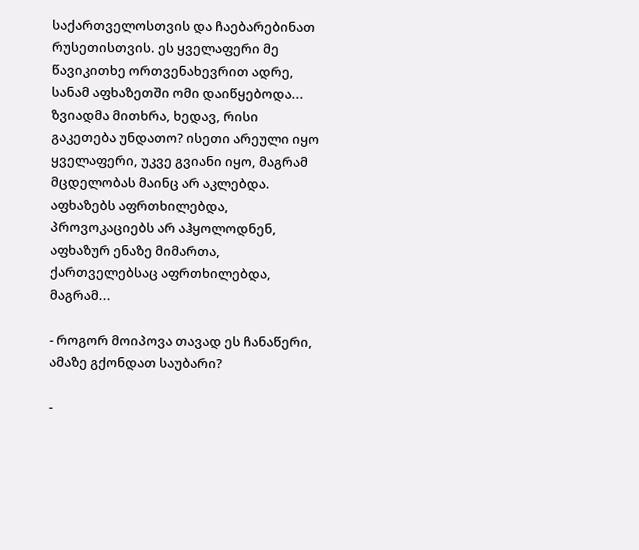საქართველოსთვის და ჩაებარებინათ რუსეთისთვის. ეს ყველაფერი მე წავიკითხე ორთვენახევრით ადრე, სანამ აფხაზეთში ომი დაიწყებოდა... ზვიადმა მითხრა, ხედავ, რისი გაკეთება უნდათო? ისეთი არეული იყო ყველაფერი, უკვე გვიანი იყო, მაგრამ მცდელობას მაინც არ აკლებდა. აფხაზებს აფრთხილებდა, პროვოკაციებს არ აჰყოლოდნენ, აფხაზურ ენაზე მიმართა, ქართველებსაც აფრთხილებდა, მაგრამ...

- როგორ მოიპოვა თავად ეს ჩანაწერი, ამაზე გქონდათ საუბარი?

-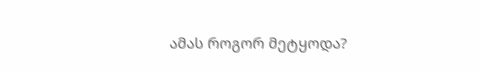ამას როგორ მეტყოდა?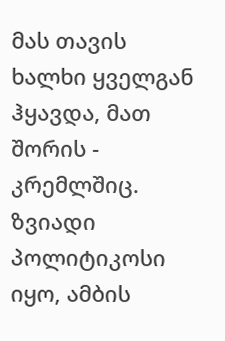მას თავის ხალხი ყველგან ჰყავდა, მათ შორის - კრემლშიც. ზვიადი პოლიტიკოსი იყო, ამბის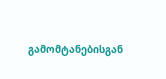გამომტანებისგან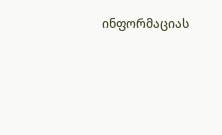ინფორმაციას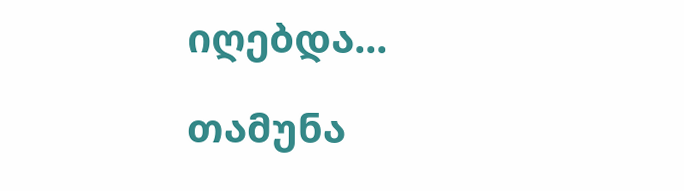იღებდა...

თამუნა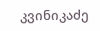კვინიკაძე